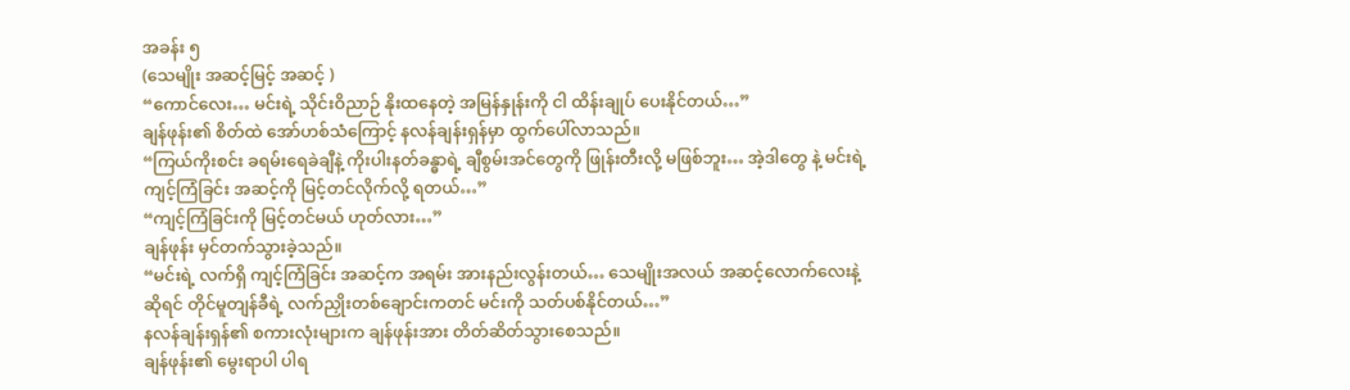အခန်း ၅
(သေမျိုး အဆင့်မြင့် အဆင့် )
“ကောင်လေး… မင်းရဲ့ သိုင်းဝိညာဉ် နိုးထနေတဲ့ အမြန်နှုန်းကို ငါ ထိန်းချုပ် ပေးနိုင်တယ်…”
ချန်ဖုန်း၏ စိတ်ထဲ အော်ဟစ်သံကြောင့် နလန်ချန်းရှန်မှာ ထွက်ပေါ်လာသည်။
“ကြယ်ကိုးစင်း ခရမ်းရေခဲချီနဲ့ ကိုးပါးနတ်ခန္ဓာရဲ့ ချီစွမ်းအင်တွေကို ဖြုန်းတီးလို့ မဖြစ်ဘူး… အဲ့ဒါတွေ နဲ့ မင်းရဲ့ ကျင့်ကြံခြင်း အဆင့်ကို မြင့်တင်လိုက်လို့ ရတယ်…”
“ကျင့်ကြံခြင်းကို မြင့်တင်မယ် ဟုတ်လား…”
ချန်ဖုန်း မှင်တက်သွားခဲ့သည်။
“မင်းရဲ့ လက်ရှိ ကျင့်ကြံခြင်း အဆင့်က အရမ်း အားနည်းလွန်းတယ်… သေမျိုးအလယ် အဆင့်လောက်လေးနဲ့ ဆိုရင် တိုင်မူတျန်ခီရဲ့ လက်ညှိုးတစ်ချောင်းကတင် မင်းကို သတ်ပစ်နိုင်တယ်…”
နလန်ချန်းရှန်၏ စကားလုံးများက ချန်ဖုန်းအား တိတ်ဆိတ်သွားစေသည်။
ချန်ဖုန်း၏ မွေးရာပါ ပါရ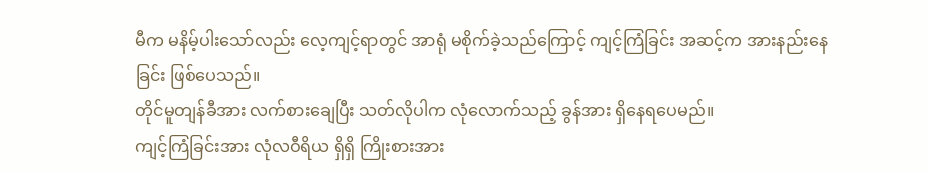မီက မနိမ့်ပါးသော်လည်း လေ့ကျင့်ရာတွင် အာရုံ မစိုက်ခဲ့သည်ကြောင့် ကျင့်ကြံခြင်း အဆင့်က အားနည်းနေခြင်း ဖြစ်ပေသည်။
တိုင်မူတျန်ခီအား လက်စားချေပြီး သတ်လိုပါက လုံလောက်သည့် ခွန်အား ရှိနေရပေမည်။
ကျင့်ကြံခြင်းအား လုံလဝီရိယ ရှိရှိ ကြိုးစားအား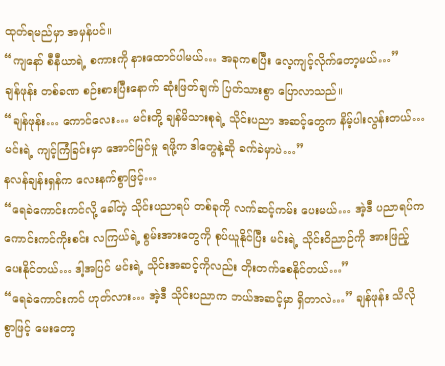ထုတ်ရမည်မှာ အမှန်ပင်။
“ကျနော် စီနီယာရဲ့ စကားကို နားထောင်ပါမယ်… အခုကစပြီး လေ့ကျင့်လိုက်တော့မယ်…”
ချန်ဖုန်း တစ်ခဏ စဉ်းစားပြီးနောက် ဆုံးဖြတ်ချက် ပြတ်သားစွာ ပြောလာသည်။
“ချန်ဖုန်း… ကောင်လေး… မင်းတို့ ချန်မိသားစုရဲ့ သိုင်းပညာ အဆင့်တွေက နိမ့်ပါးလွန်းတယ်… မင်းရဲ့ ကျင့်ကြံခြင်းမှာ အောင်မြင်မှု ရဖို့က ဒါတွေနဲ့ဆို ခက်ခဲမှာပဲ…”
နလန်ချန်းရှန်က လေးနက်စွာဖြင့်…
“ရေခဲကောင်းကင်လို့ ခေါ်တဲ့ သိုင်းပညာရပ် တစ်ခုကို လက်ဆင့်ကမ်း ပေးမယ်… အဲ့ဒီ ပညာရပ်က ကောင်းကင်ကိုးစင်း လကြယ်ရဲ့ စွမ်းအားတွေကို စုပ်ယူနိုင်ပြီး မင်းရဲ့ သိုင်းဝိညာဉ်ကို အားဖြည့်ပေးနိုင်တယ်… ဒါ့အပြင် မင်းရဲ့ သိုင်းအဆင့်ကိုလည်း တိုးတက်စေနိုင်တယ်…”
“ရေခဲကောင်းကင် ဟုတ်လား… အဲ့ဒီ သိုင်းပညာက ဘယ်အဆင့်မှာ ရှိတာလဲ…” ချန်ဖုန်း သိလိုစွာဖြင့် မေးတော့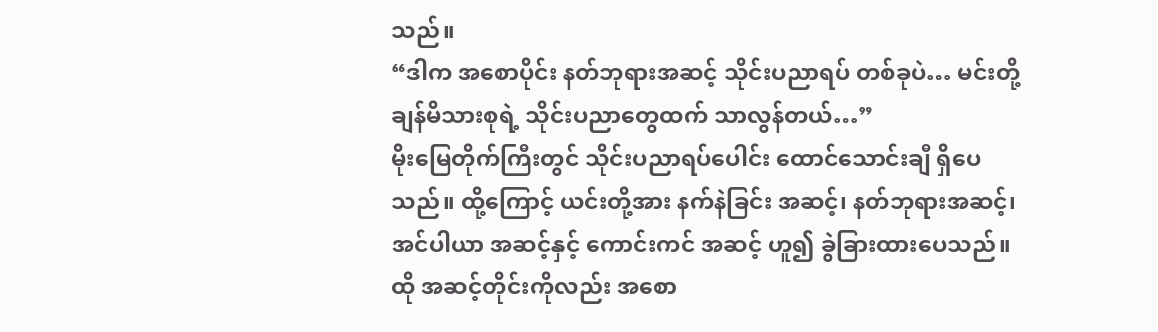သည်။
“ဒါက အစောပိုင်း နတ်ဘုရားအဆင့် သိုင်းပညာရပ် တစ်ခုပဲ… မင်းတို့ ချန်မိသားစုရဲ့ သိုင်းပညာတွေထက် သာလွန်တယ်…”
မိုးမြေတိုက်ကြီးတွင် သိုင်းပညာရပ်ပေါင်း ထောင်သောင်းချီ ရှိပေသည်။ ထို့ကြောင့် ယင်းတို့အား နက်နဲခြင်း အဆင့်၊ နတ်ဘုရားအဆင့်၊ အင်ပါယာ အဆင့်နှင့် ကောင်းကင် အဆင့် ဟူ၍ ခွဲခြားထားပေသည်။
ထို အဆင့်တိုင်းကိုလည်း အစော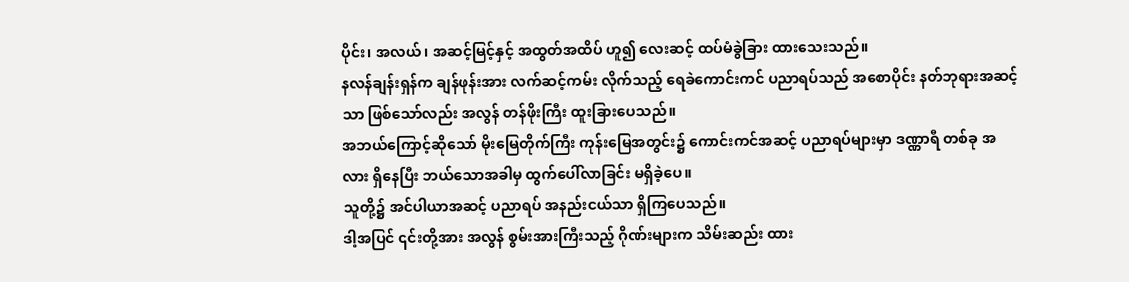ပိုင်း၊ အလယ်၊ အဆင့်မြင့်နှင့် အထွတ်အထိပ် ဟူ၍ လေးဆင့် ထပ်မံခွဲခြား ထားသေးသည်။
နလန်ချန်းရှန်က ချန်ဖုန်းအား လက်ဆင့်ကမ်း လိုက်သည့် ရေခဲကောင်းကင် ပညာရပ်သည် အစောပိုင်း နတ်ဘုရားအဆင့်သာ ဖြစ်သော်လည်း အလွန် တန်ဖိုးကြီး ထူးခြားပေသည်။
အဘယ်ကြောင့်ဆိုသော် မိုးမြေတိုက်ကြီး ကုန်းမြေအတွင်း၌ ကောင်းကင်အဆင့် ပညာရပ်များမှာ ဒဏ္ဏာရီ တစ်ခု အလား ရှိနေပြီး ဘယ်သောအခါမှ ထွက်ပေါ်လာခြင်း မရှိခဲ့ပေ။
သူတို့၌ အင်ပါယာအဆင့် ပညာရပ် အနည်းငယ်သာ ရှိကြပေသည်။
ဒါ့အပြင် ၎င်းတို့အား အလွန် စွမ်းအားကြီးသည့် ဂိုဏ်းများက သိမ်းဆည်း ထား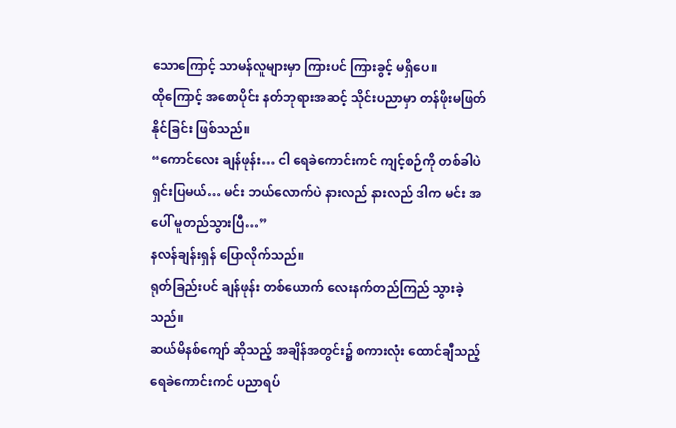သောကြောင့် သာမန်လူများမှာ ကြားပင် ကြားခွင့် မရှိပေ။
ထိုကြောင့် အစောပိုင်း နတ်ဘုရားအဆင့် သိုင်းပညာမှာ တန်ဖိုးမဖြတ်နိုင်ခြင်း ဖြစ်သည်။
“ကောင်လေး ချန်ဖုန်း… ငါ ရေခဲကောင်းကင် ကျင့်စဉ်ကို တစ်ခါပဲ ရှင်းပြမယ်… မင်း ဘယ်လောက်ပဲ နားလည် နားလည် ဒါက မင်း အပေါ် မူတည်သွားပြီ…”
နလန်ချန်းရှန် ပြောလိုက်သည်။
ရုတ်ခြည်းပင် ချန်ဖုန်း တစ်ယောက် လေးနက်တည်ကြည် သွားခဲ့သည်။
ဆယ်မိနစ်ကျော် ဆိုသည့် အချိန်အတွင်း၌ စကားလုံး ထောင်ချီသည့် ရေခဲကောင်းကင် ပညာရပ်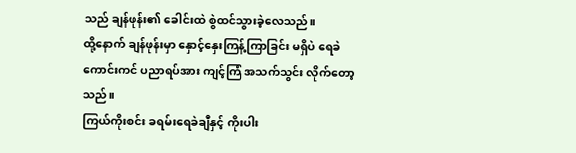သည် ချန်ဖုန်း၏ ခေါင်းထဲ စွဲထင်သွားခဲ့လေသည်။
ထို့နောက် ချန်ဖုန်းမှာ နှောင့်နှေးကြန့်ကြာခြင်း မရှိပဲ ရေခဲကောင်းကင် ပညာရပ်အား ကျင့်ကြံ အသက်သွင်း လိုက်တော့သည်။
ကြယ်ကိုးစင်း ခရမ်းရေခဲချီနှင့် ကိုးပါး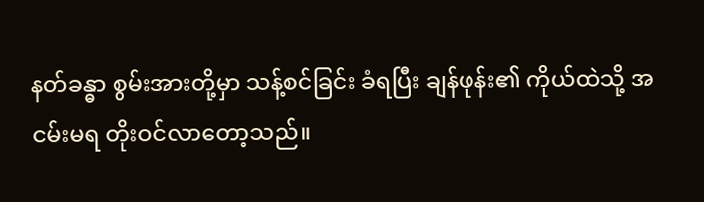နတ်ခန္ဓာ စွမ်းအားတို့မှာ သန့်စင်ခြင်း ခံရပြီး ချန်ဖုန်း၏ ကိုယ်ထဲသို့ အငမ်းမရ တိုးဝင်လာတော့သည်။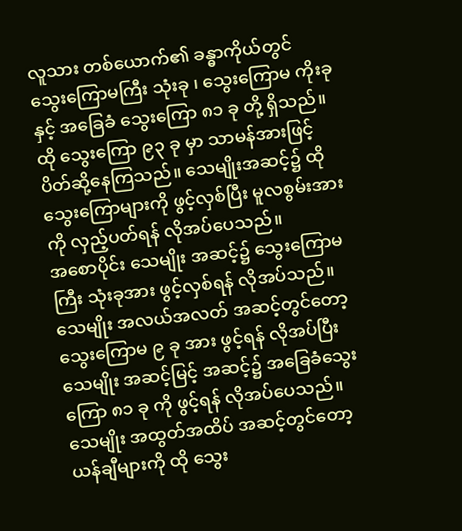လူသား တစ်ယောက်၏ ခန္ဓာကိုယ်တွင် သွေးကြောမကြီး သုံးခု ၊ သွေးကြောမ ကိုးခုနှင့် အခြေခံ သွေးကြော ၈၁ ခု တို့ ရှိသည်။
ထို သွေးကြော ၉၃ ခု မှာ သာမန်အားဖြင့် ပိတ်ဆို့နေကြသည်။ သေမျိုးအဆင့်၌ ထို သွေးကြောများကို ဖွင့်လှစ်ပြီး မူလစွမ်းအားကို လှည့်ပတ်ရန် လိုအပ်ပေသည်။
အစောပိုင်း သေမျိုး အဆင့်၌ သွေးကြောမကြီး သုံးခုအား ဖွင့်လှစ်ရန် လိုအပ်သည်။
သေမျိုး အလယ်အလတ် အဆင့်တွင်တော့ သွေးကြောမ ၉ ခု အား ဖွင့်ရန် လိုအပ်ပြီး သေမျိုး အဆင့်မြင့် အဆင့်၌ အခြေခံသွေးကြော ၈၁ ခု ကို ဖွင့်ရန် လိုအပ်ပေသည်။
သေမျိုး အထွတ်အထိပ် အဆင့်တွင်တော့ ယန်ချီများကို ထို သွေး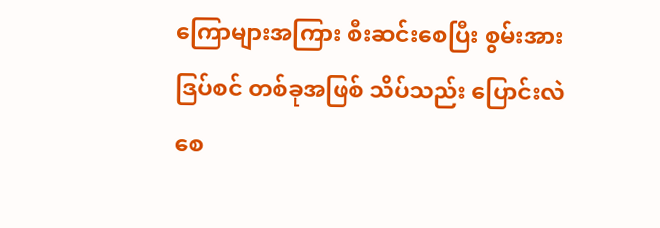ကြောများအကြား စီးဆင်းစေပြီး စွမ်းအား ဒြပ်စင် တစ်ခုအဖြစ် သိပ်သည်း ပြောင်းလဲစေ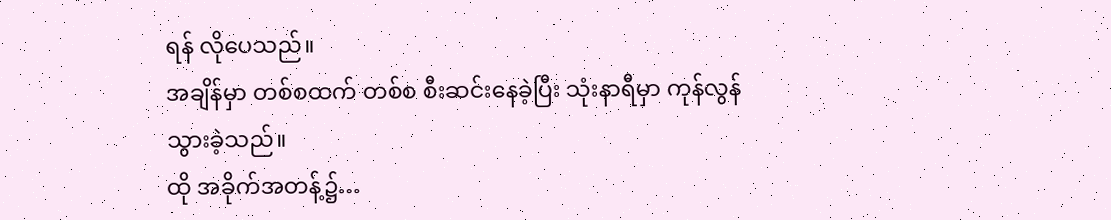ရန် လိုပေသည်။
အချိန်မှာ တစ်စထက် တစ်စ စီးဆင်းနေခဲ့ပြီး သုံးနာရီမှာ ကုန်လွန်သွားခဲ့သည်။
ထို အခိုက်အတန့်၌…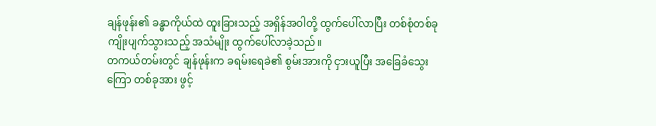ချန်ဖုန်း၏ ခန္ဓာကိုယ်ထဲ ထူးခြားသည့် အရှိန်အဝါတို့ ထွက်ပေါ်လာပြီး တစ်စုံတစ်ခု ကျိုးပျက်သွားသည့် အသံမျိုး ထွက်ပေါ်လာခဲ့သည်။
တကယ်တမ်းတွင် ချန်ဖုန်းက ခရမ်းရေခဲ၏ စွမ်းအားကို ငှားယူပြီး အခြေခံသွေးကြော တစ်ခုအား ဖွင့်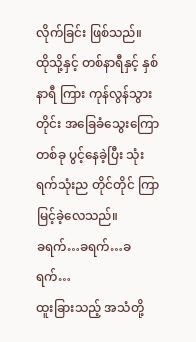လိုက်ခြင်း ဖြစ်သည်။
ထိုသို့နှင့် တစ်နာရီနှင့် နှစ်နာရီ ကြား ကုန်လွန်သွားတိုင်း အခြေခံသွေးကြော တစ်ခု ပွင့်နေခဲ့ပြီး သုံးရက်သုံးည တိုင်တိုင် ကြာမြင့်ခဲ့လေသည်။
ခရက်…ခရက်…ခရက်…
ထူးခြားသည့် အသံတို့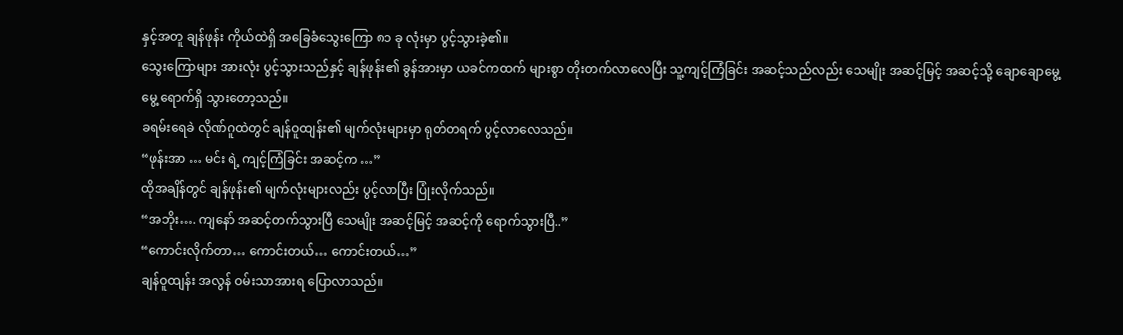နှင့်အတူ ချန်ဖုန်း ကိုယ်ထဲရှိ အခြေခံသွေးကြော ၈၁ ခု လုံးမှာ ပွင့်သွားခဲ့၏။
သွေးကြောများ အားလုံး ပွင့်သွားသည်နှင့် ချန်ဖုန်း၏ ခွန်အားမှာ ယခင်ကထက် များစွာ တိုးတက်လာလေပြီး သူ့ကျင့်ကြံခြင်း အဆင့်သည်လည်း သေမျိုး အဆင့်မြင့် အဆင့်သို့ ချောချောမွေ့မွေ့ ရောက်ရှိ သွားတော့သည်။
ခရမ်းရေခဲ လိုဏ်ဂူထဲတွင် ချန်ဝူထျန်း၏ မျက်လုံးများမှာ ရုတ်တရက် ပွင့်လာလေသည်။
“ဖုန်းအာ … မင်း ရဲ့ ကျင့်ကြံခြင်း အဆင့်က …”
ထိုအချိန်တွင် ချန်ဖုန်း၏ မျက်လုံးများလည်း ပွင့်လာပြီး ပြုံးလိုက်သည်။
“အဘိုး…. ကျနော် အဆင့်တက်သွားပြီ သေမျိုး အဆင့်မြင့် အဆင့်ကို ရောက်သွားပြီ..”
“ကောင်းလိုက်တာ… ကောင်းတယ်… ကောင်းတယ်…”
ချန်ဝူထျန်း အလွန် ဝမ်းသာအားရ ပြောလာသည်။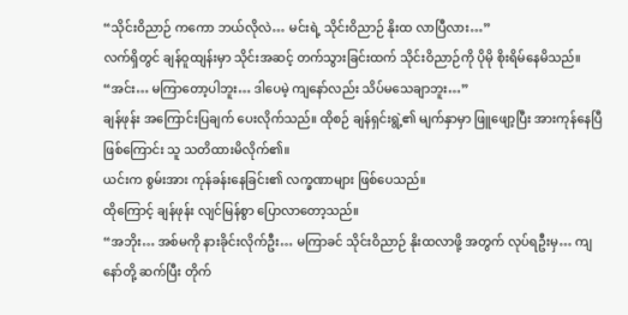“သိုင်းဝိညာဉ် ကကော ဘယ်လိုလဲ… မင်းရဲ့ သိုင်းဝိညာဉ် နိုးထ လာပြီလား…”
လက်ရှိတွင် ချန်ဝူထျန်းမှာ သိုင်းအဆင့် တက်သွားခြင်းထက် သိုင်းဝိညာဉ်ကို ပိုမို စိုးရိမ်နေမိသည်။
“အင်း… မကြာတော့ပါဘူး… ဒါပေမဲ့ ကျနော်လည်း သိပ်မသေချာဘူး…”
ချန်ဖုန်း အကြောင်းပြချက် ပေးလိုက်သည်။ ထိုစဉ် ချန်ရှင်းရွဲ့၏ မျက်နှာမှာ ဖြူဖျော့ပြီး အားကုန်နေပြီ ဖြစ်ကြောင်း သူ သတိထားမိလိုက်၏။
ယင်းက စွမ်းအား ကုန်ခန်းနေခြင်း၏ လက္ခဏာများ ဖြစ်ပေသည်။
ထိုကြောင့် ချန်ဖုန်း လျင်မြန်စွာ ပြောလာတော့သည်။
“အဘိုး… အစ်မကို နားခိုင်းလိုက်ဦး… မကြာခင် သိုင်းဝိညာဉ် နိုးထလာဖို့ အတွက် လုပ်ရဦးမှ… ကျနော်တို့ ဆက်ပြီး တိုက်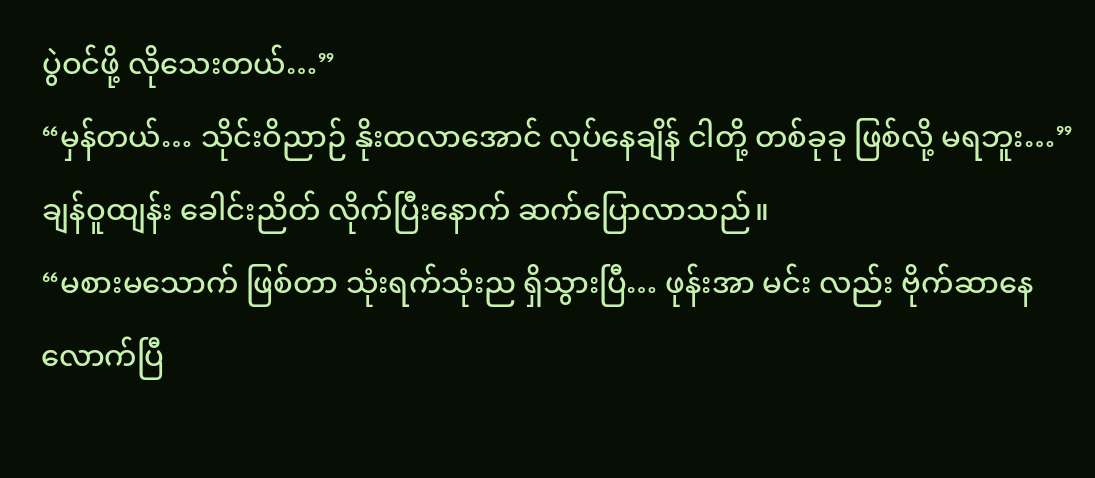ပွဲဝင်ဖို့ လိုသေးတယ်…”
“မှန်တယ်… သိုင်းဝိညာဉ် နိုးထလာအောင် လုပ်နေချိန် ငါတို့ တစ်ခုခု ဖြစ်လို့ မရဘူး…”
ချန်ဝူထျန်း ခေါင်းညိတ် လိုက်ပြီးနောက် ဆက်ပြောလာသည်။
“မစားမသောက် ဖြစ်တာ သုံးရက်သုံးည ရှိသွားပြီ… ဖုန်းအာ မင်း လည်း ဗိုက်ဆာနေလောက်ပြီ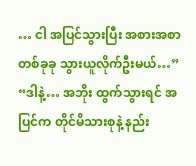… ငါ အပြင်သွားပြီး အစားအစာ တစ်ခုခု သွားယူလိုက်ဦးမယ်…”
“ဒါနဲ့… အဘိုး ထွက်သွားရင် အပြင်က တိုင်မိသားစုနဲ့ နည်း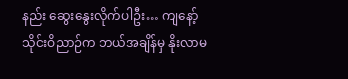နည်း ဆွေးနွေးလိုက်ပါဦး… ကျနော့် သိုင်းဝိညာဉ်က ဘယ်အချိန်မှ နိုးလာမ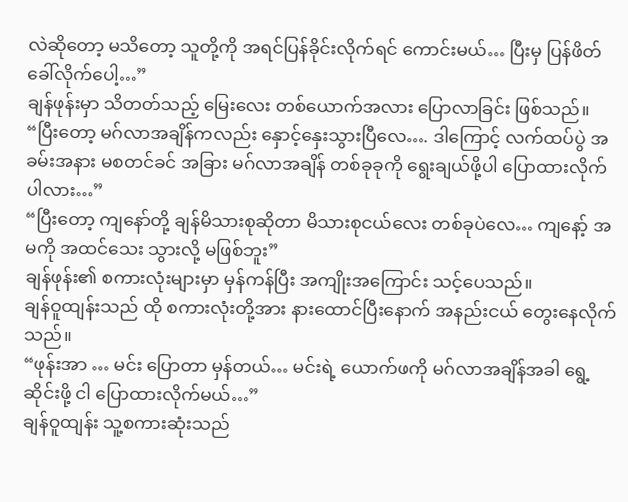လဲဆိုတော့ မသိတော့ သူတို့ကို အရင်ပြန်ခိုင်းလိုက်ရင် ကောင်းမယ်… ပြီးမှ ပြန်ဖိတ်ခေါ်လိုက်ပေါ့…”
ချန်ဖုန်းမှာ သိတတ်သည့် မြေးလေး တစ်ယောက်အလား ပြောလာခြင်း ဖြစ်သည်။
“ပြီးတော့ မဂ်လာအချိန်ကလည်း နှောင့်နှေးသွားပြီလေ…. ဒါကြောင့် လက်ထပ်ပွဲ အခမ်းအနား မစတင်ခင် အခြား မဂ်လာအချိန် တစ်ခုခုကို ရွေးချယ်ဖို့ပါ ပြောထားလိုက်ပါလား…”
“ပြီးတော့ ကျနော်တို့ ချန်မိသားစုဆိုတာ မိသားစုငယ်လေး တစ်ခုပဲလေ… ကျနော့် အမကို အထင်သေး သွားလို့ မဖြစ်ဘူး”
ချန်ဖုန်း၏ စကားလုံးများမှာ မှန်ကန်ပြီး အကျိုးအကြောင်း သင့်ပေသည်။
ချန်ဝူထျန်းသည် ထို စကားလုံးတို့အား နားထောင်ပြီးနောက် အနည်းငယ် တွေးနေလိုက်သည်။
“ဖုန်းအာ … မင်း ပြောတာ မှန်တယ်… မင်းရဲ့ ယောက်ဖကို မဂ်လာအချိန်အခါ ရွေ့ဆိုင်းဖို့ ငါ ပြောထားလိုက်မယ်…”
ချန်ဝူထျန်း သူ့စကားဆုံးသည်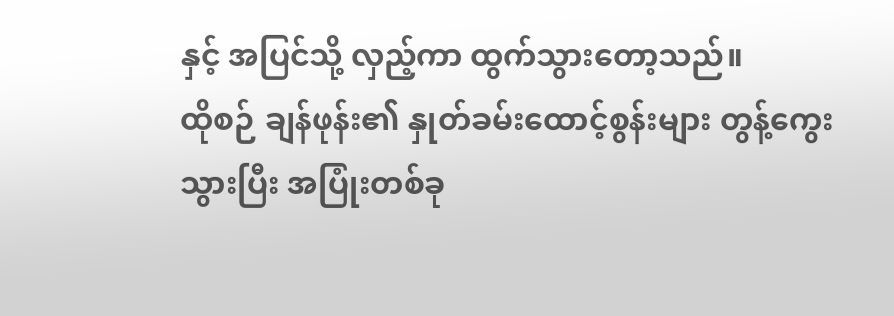နှင့် အပြင်သို့ လှည့်ကာ ထွက်သွားတော့သည်။
ထိုစဉ် ချန်ဖုန်း၏ နှုတ်ခမ်းထောင့်စွန်းများ တွန့်ကွေးသွားပြီး အပြုံးတစ်ခု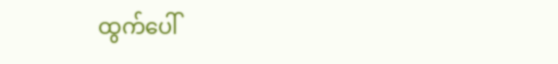ထွက်ပေါ်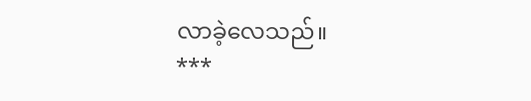လာခဲ့လေသည်။
***